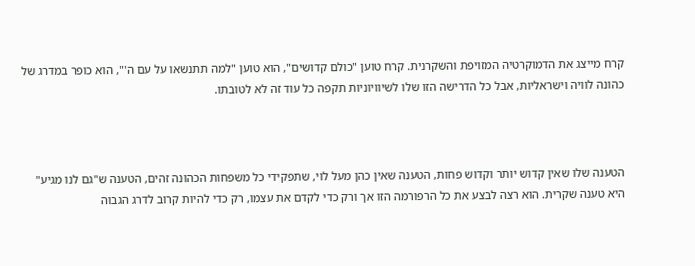קרח מייצג את הדמוקרטיה המזויפת והשקרנית. קרח טוען "כולם קדושים", הוא טוען "למה תתנשאו על עם ה'", הוא כופר במדרג של כהונה לוויה וישראליות, אבל כל הדרישה הזו שלו לשיוויוניות תקפה כל עוד זה לא לטובתו.



הטענה שלו שאין קדוש יותר וקדוש פחות, הטענה שאין כהן מעל לוי, שתפקידי כל משפחות הכהונה זהים, הטענה ש"גם לנו מגיע" היא טענה שקרית. הוא רצה לבצע את כל הרפורמה הזו אך ורק כדי לקדם את עצמו, רק כדי להיות קרוב לדרג הגבוה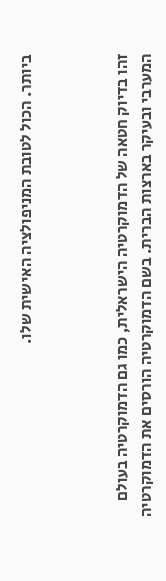ביותר. הכול לטובת המניפולציה האישית שלו.



זהו בדיוק חטאה של הדמוקרטיה הישראלית, כמו גם הדמוקרטיה בעולם המערבי ובעיקר בארצות הברית. בשם הדמוקרטיה הורסים את הדמוקרטיה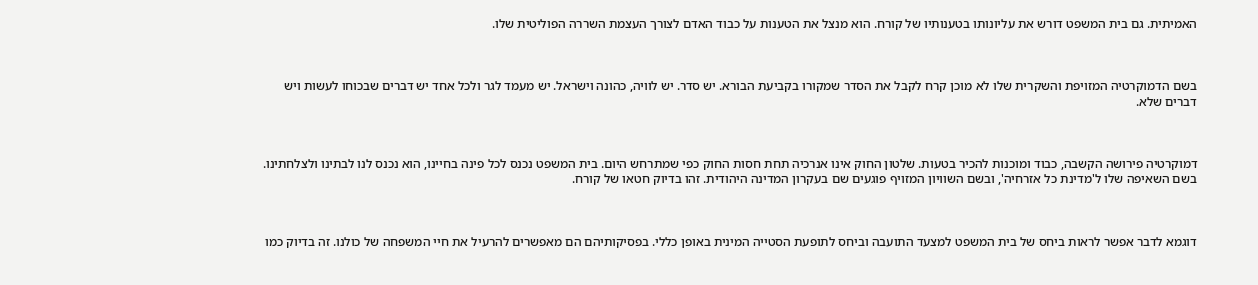האמיתית. גם בית המשפט דורש את עליונותו בטענותיו של קורח. הוא מנצל את הטענות על כבוד האדם לצורך העצמת השררה הפוליטית שלו.



בשם הדמוקרטיה המזויפת והשקרית שלו לא מוכן קרח לקבל את הסדר שמקורו בקביעת הבורא. יש סדר. יש לוויה, כהונה וישראל. יש מעמד לגר ולכל אחד יש דברים שבכוחו לעשות ויש דברים שלא.



דמוקרטיה פירושה הקשבה, כבוד ומוכנות להכיר בטעות. שלטון החוק אינו אנרכיה תחת חסות החוק כפי שמתרחש היום. בית המשפט נכנס לכל פינה בחיינו, הוא נכנס לנו לבתינו ולצלחתינו. בשם השאיפה שלו ל'מדינת כל אזרחיה', ובשם השוויון המזויף פוגעים שם בעקרון המדינה היהודית. זהו בדיוק חטאו של קורח.



דוגמא לדבר אפשר לראות ביחס של בית המשפט למצעד התועבה וביחס לתופעת הסטייה המינית באופן כללי. בפסיקותיהם הם מאפשרים להרעיל את חיי המשפחה של כולנו. זה בדיוק כמו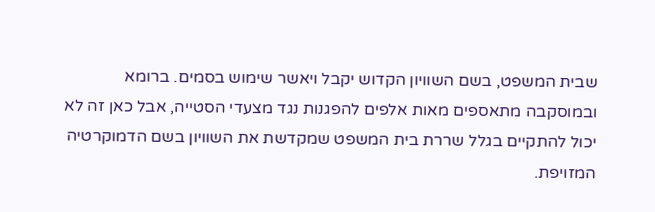שבית המשפט, בשם השוויון הקדוש יקבל ויאשר שימוש בסמים. ברומא ובמוסקבה מתאספים מאות אלפים להפגנות נגד מצעדי הסטייה, אבל כאן זה לא יכול להתקיים בגלל שררת בית המשפט שמקדשת את השוויון בשם הדמוקרטיה המזויפת.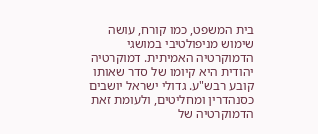בית המשפט, כמו קורח, עושה שימוש מניפולטיבי במושגי הדמוקרטיה האמיתית. דמוקרטיה יהודית היא קיומו של סדר שאותו קובע רבש"ע. גדולי ישראל יושבים כסנהדרין ומחליטים, ולעומת זאת הדמוקרטיה של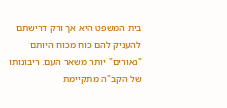בית המשפט היא אך ורק דרישתם להעניק להם כוח מכוח היותם "נאורים" יותר משאר העם. ריבונותו של הקב"ה מתקיימת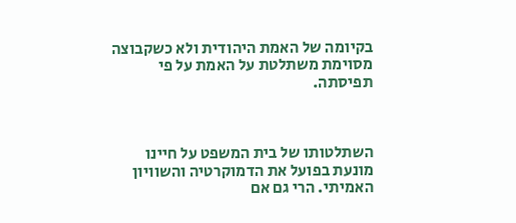בקיומה של האמת היהודית ולא כשקבוצה מסוימת משתלטת על האמת על פי תפיסתה.



השתלטותו של בית המשפט על חיינו מונעת בפועל את הדמוקרטיה והשוויון האמיתי. הרי גם אם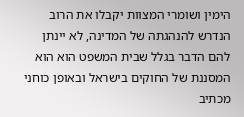הימין ושומרי המצוות יקבלו את הרוב הנדרש להנהגתה של המדינה, לא יינתן להם הדבר בגלל שבית המשפט הוא הוא המסננת של החוקים בישראל ובאופן כוחני מכתיב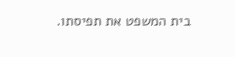בית המשפט את תפיסתו.